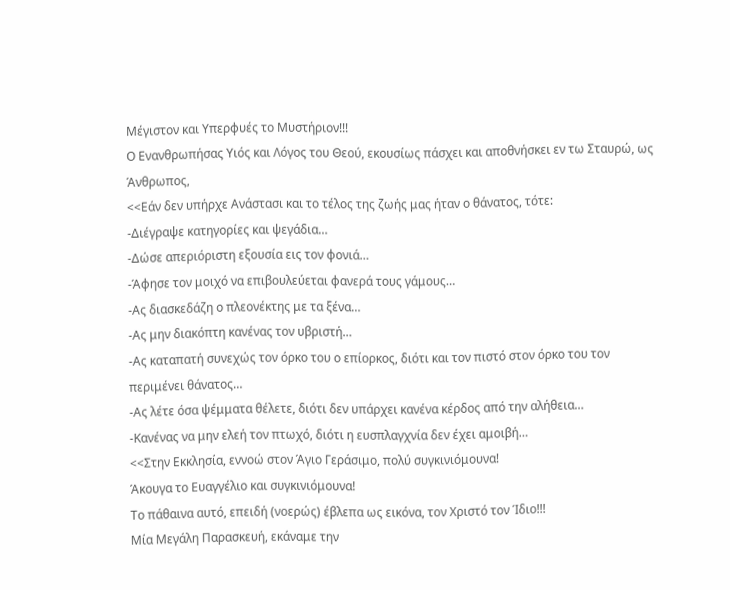Μέγιστον και Υπερφυές το Μυστήριον!!!
Ο Ενανθρωπήσας Υιός και Λόγος του Θεού, εκουσίως πάσχει και αποθνήσκει εν τω Σταυρώ, ως Άνθρωπος,
<<Εάν δεν υπήρχε Ανάστασι και το τέλος της ζωής μας ήταν ο θάνατος, τότε:
-Διέγραψε κατηγορίες και ψεγάδια…
-Δώσε απεριόριστη εξουσία εις τον φονιά…
-Άφησε τον μοιχό να επιβουλεύεται φανερά τους γάμους…
-Ας διασκεδάζη ο πλεονέκτης με τα ξένα…
-Ας μην διακόπτη κανένας τον υβριστή…
-Ας καταπατή συνεχώς τον όρκο του ο επίορκος, διότι και τον πιστό στον όρκο του τον περιμένει θάνατος…
-Ας λέτε όσα ψέμματα θέλετε, διότι δεν υπάρχει κανένα κέρδος από την αλήθεια…
-Κανένας να μην ελεή τον πτωχό, διότι η ευσπλαγχνία δεν έχει αμοιβή…
<<Στην Εκκλησία, εννοώ στον Άγιο Γεράσιμο, πολύ συγκινιόμουνα!
Άκουγα το Ευαγγέλιο και συγκινιόμουνα!
Το πάθαινα αυτό, επειδή (νοερώς) έβλεπα ως εικόνα, τον Χριστό τον Ίδιο!!!
Μία Μεγάλη Παρασκευή, εκάναμε την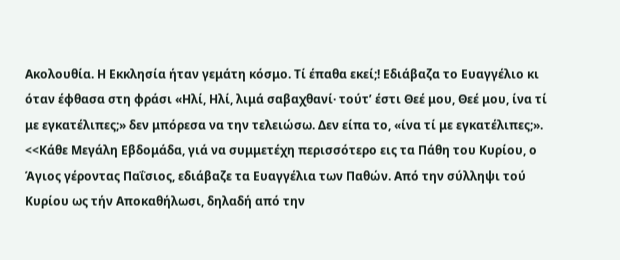Ακολουθία. Η Εκκλησία ήταν γεμάτη κόσμο. Τί έπαθα εκεί;! Εδιάβαζα το Ευαγγέλιο κι όταν έφθασα στη φράσι «Ηλί, Ηλί, λιμά σαβαχθανί· τούτ’ έστι Θεέ μου, Θεέ μου, ίνα τί με εγκατέλιπες;» δεν μπόρεσα να την τελειώσω. Δεν είπα το, «ίνα τί με εγκατέλιπες;».
<<Κάθε Μεγάλη Εβδομάδα, γιά να συμμετέχη περισσότερο εις τα Πάθη του Κυρίου, ο Άγιος γέροντας Παΐσιος, εδιάβαζε τα Ευαγγέλια των Παθών. Από την σύλληψι τού Κυρίου ως τήν Αποκαθήλωσι, δηλαδή από την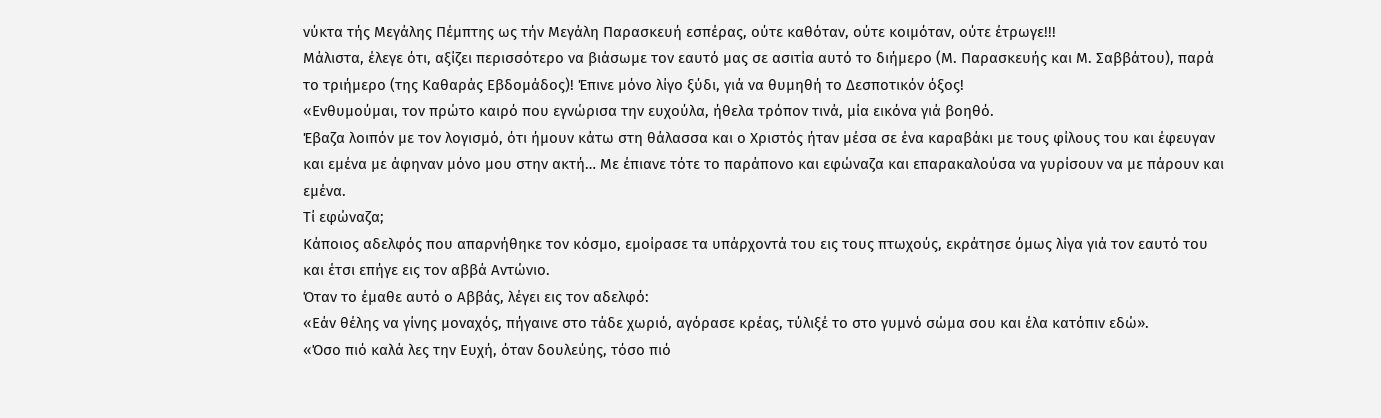νύκτα τής Μεγάλης Πέμπτης ως τήν Μεγάλη Παρασκευή εσπέρας, ούτε καθόταν, ούτε κοιμόταν, ούτε έτρωγε!!!
Μάλιστα, έλεγε ότι, αξίζει περισσότερο να βιάσωμε τον εαυτό μας σε ασιτία αυτό το διήμερο (Μ. Παρασκευής και Μ. Σαββάτου), παρά το τριήμερο (της Καθαράς Εβδομάδος)! Έπινε μόνο λίγο ξύδι, γιά να θυμηθή το Δεσποτικόν όξος!
«Ενθυμούμαι, τον πρώτο καιρό που εγνώρισα την ευχούλα, ήθελα τρόπον τινά, μία εικόνα γιά βοηθό.
Έβαζα λοιπόν με τον λογισμό, ότι ήμουν κάτω στη θάλασσα και ο Χριστός ήταν μέσα σε ένα καραβάκι με τους φίλους του και έφευγαν και εμένα με άφηναν μόνο μου στην ακτή… Με έπιανε τότε το παράπονο και εφώναζα και επαρακαλούσα να γυρίσουν να με πάρουν και εμένα.
Τί εφώναζα;
Κάποιος αδελφός που απαρνήθηκε τον κόσμο, εμοίρασε τα υπάρχοντά του εις τους πτωχούς, εκράτησε όμως λίγα γιά τον εαυτό του και έτσι επήγε εις τον αββά Αντώνιο.
Όταν το έμαθε αυτό ο Αββάς, λέγει εις τον αδελφό:
«Εάν θέλης να γίνης μοναχός, πήγαινε στο τάδε χωριό, αγόρασε κρέας, τύλιξέ το στο γυμνό σώμα σου και έλα κατόπιν εδώ».
«Όσο πιό καλά λες την Ευχή, όταν δουλεύης, τόσο πιό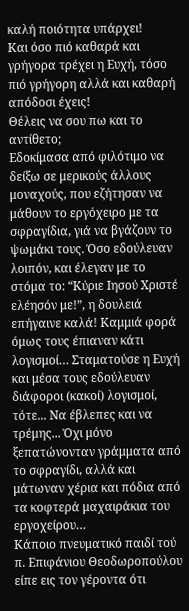καλή ποιότητα υπάρχει!
Και όσο πιό καθαρά και γρήγορα τρέχει η Ευχή, τόσο πιό γρήγορη αλλά και καθαρή απόδοσι έχεις!
Θέλεις να σου πω και το αντίθετο;
Εδοκίμασα από φιλότιμο να δείξω σε μερικούς άλλους μοναχούς, που εζήτησαν να μάθουν το εργόχειρο με τα σφραγίδια, γιά να βγάζουν το ψωμάκι τους. Όσο εδούλευαν λοιπόν, και έλεγαν με το στόμα το: “Κύριε Ιησού Χριστέ ελέησόν με!”, η δουλειά επήγαινε καλά! Καμμιά φορά όμως τους έπιαναν κάτι λογισμοί… Σταματούσε η Ευχή και μέσα τους εδούλευαν διάφοροι (κακοί) λογισμοί, τότε... Να έβλεπες και να τρέμης... Όχι μόνο ξεπατώνονταν γράμματα από το σφραγίδι, αλλά και μάτωναν χέρια και πόδια από τα κοφτερά μαχαιράκια του εργοχείρου…
Κάποιο πνευματικό παιδί τού π. Επιφάνιου Θεοδωροπούλου είπε εις τον γέροντα ότι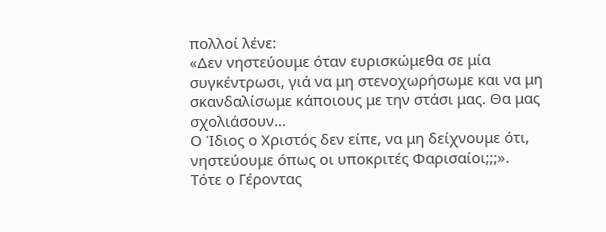πολλοί λένε:
«Δεν νηστεύουμε όταν ευρισκώμεθα σε μία συγκέντρωσι, γιά να μη στενοχωρήσωμε και να μη σκανδαλίσωμε κάποιους με την στάσι μας. Θα μας σχολιάσουν…
Ο Ίδιος ο Χριστός δεν είπε, να μη δείχνουμε ότι, νηστεύουμε όπως οι υποκριτές Φαρισαίοι;;;».
Τότε ο Γέροντας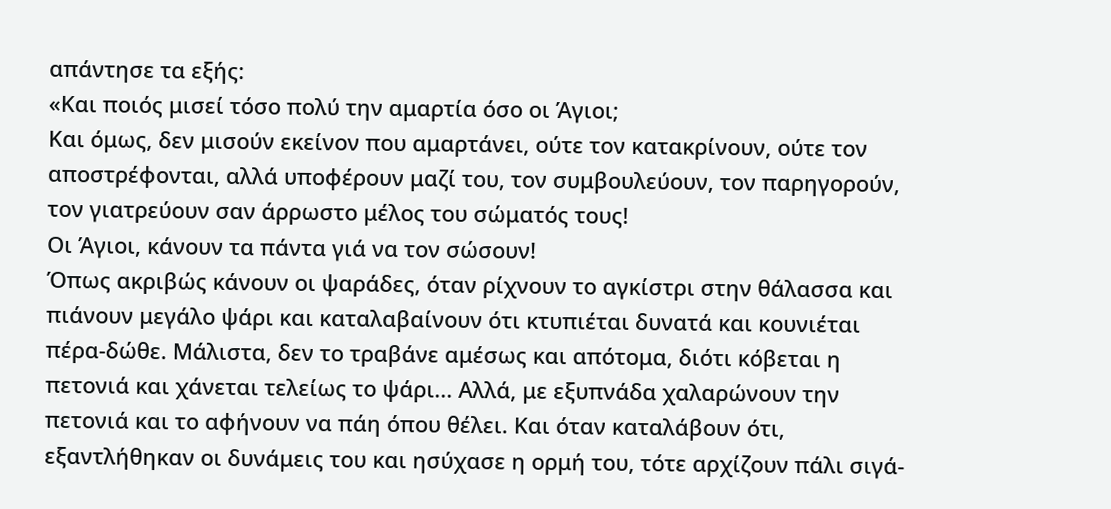απάντησε τα εξής:
«Και ποιός μισεί τόσο πολύ την αμαρτία όσο οι Άγιοι;
Και όμως, δεν μισούν εκείνον που αμαρτάνει, ούτε τον κατακρίνουν, ούτε τον αποστρέφονται, αλλά υποφέρουν μαζί του, τον συμβουλεύουν, τον παρηγορούν, τον γιατρεύουν σαν άρρωστο μέλος του σώματός τους!
Οι Άγιοι, κάνουν τα πάντα γιά να τον σώσουν!
Όπως ακριβώς κάνουν οι ψαράδες, όταν ρίχνουν το αγκίστρι στην θάλασσα και πιάνουν μεγάλο ψάρι και καταλαβαίνουν ότι κτυπιέται δυνατά και κουνιέται πέρα-δώθε. Μάλιστα, δεν το τραβάνε αμέσως και απότομα, διότι κόβεται η πετονιά και χάνεται τελείως το ψάρι... Αλλά, με εξυπνάδα χαλαρώνουν την πετονιά και το αφήνουν να πάη όπου θέλει. Και όταν καταλάβουν ότι, εξαντλήθηκαν οι δυνάμεις του και ησύχασε η ορμή του, τότε αρχίζουν πάλι σιγά-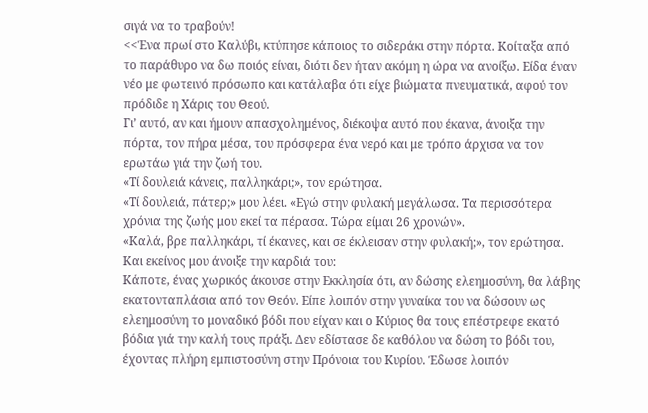σιγά να το τραβούν!
<<Ένα πρωί στο Καλύβι, κτύπησε κάποιος το σιδεράκι στην πόρτα. Κοίταξα από το παράθυρο να δω ποιός είναι, διότι δεν ήταν ακόμη η ώρα να ανοίξω. Είδα έναν νέο με φωτεινό πρόσωπο και κατάλαβα ότι είχε βιώματα πνευματικά, αφού τον πρόδιδε η Χάρις του Θεού.
Γι’ αυτό, αν και ήμουν απασχολημένος, διέκοψα αυτό που έκανα, άνοιξα την πόρτα, τον πήρα μέσα, του πρόσφερα ένα νερό και με τρόπο άρχισα να τον ερωτάω γιά την ζωή του.
«Τί δουλειά κάνεις, παλληκάρι;», τον ερώτησα.
«Τί δουλειά, πάτερ;» μου λέει. «Εγώ στην φυλακή μεγάλωσα. Τα περισσότερα χρόνια της ζωής μου εκεί τα πέρασα. Τώρα είμαι 26 χρονών».
«Καλά, βρε παλληκάρι, τί έκανες, και σε έκλεισαν στην φυλακή;», τον ερώτησα.
Και εκείνος μου άνοιξε την καρδιά του:
Κάποτε, ένας χωρικός άκουσε στην Εκκλησία ότι, αν δώσης ελεημοσύνη, θα λάβης εκατονταπλάσια από τον Θεόν. Είπε λοιπόν στην γυναίκα του να δώσουν ως ελεημοσύνη το μοναδικό βόδι που είχαν και ο Κύριος θα τους επέστρεφε εκατό βόδια γιά την καλή τους πράξι. Δεν εδίστασε δε καθόλου να δώση το βόδι του, έχοντας πλήρη εμπιστοσύνη στην Πρόνοια του Κυρίου. Έδωσε λοιπόν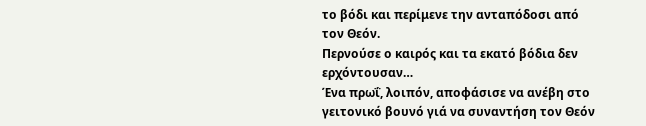το βόδι και περίμενε την ανταπόδοσι από τον Θεόν.
Περνούσε ο καιρός και τα εκατό βόδια δεν ερχόντουσαν…
Ένα πρωΐ, λοιπόν, αποφάσισε να ανέβη στο γειτονικό βουνό γιά να συναντήση τον Θεόν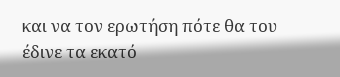και να τον ερωτήση πότε θα του έδινε τα εκατό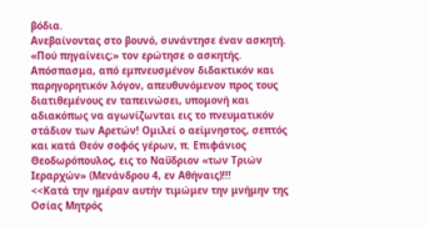βόδια.
Ανεβαίνοντας στο βουνό, συνάντησε έναν ασκητή.
«Πού πηγαίνεις;» τον ερώτησε ο ασκητής.
Απόσπασμα, από εμπνευσμένον διδακτικόν και παρηγορητικόν λόγον, απευθυνόμενον προς τους διατιθεμένους εν ταπεινώσει, υπομονή και αδιακόπως να αγωνίζωνται εις το πνευματικόν στάδιον των Αρετών! Ομιλεί ο αείμνηστος, σεπτός και κατά Θεόν σοφός γέρων, π. Επιφάνιος Θεοδωρόπουλος, εις το Ναΰδριον «των Τριών Ιεραρχών» (Μενάνδρου 4, εν Αθήναις)!!!
<<Κατά την ημέραν αυτήν τιμώμεν την μνήμην της Οσίας Μητρός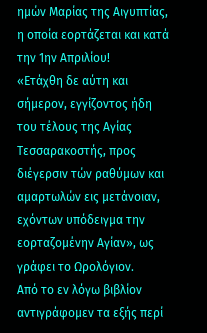ημών Μαρίας της Αιγυπτίας, η οποία εορτάζεται και κατά την 1ην Απριλίου!
«Ετάχθη δε αύτη και σήμερον, εγγίζοντος ήδη του τέλους της Αγίας Τεσσαρακοστής, προς διέγερσιν τών ραθύμων και αμαρτωλών εις μετάνοιαν, εχόντων υπόδειγμα την εορταζομένην Αγίαν», ως γράφει το Ωρολόγιον.
Από το εν λόγω βιβλίον αντιγράφομεν τα εξής περί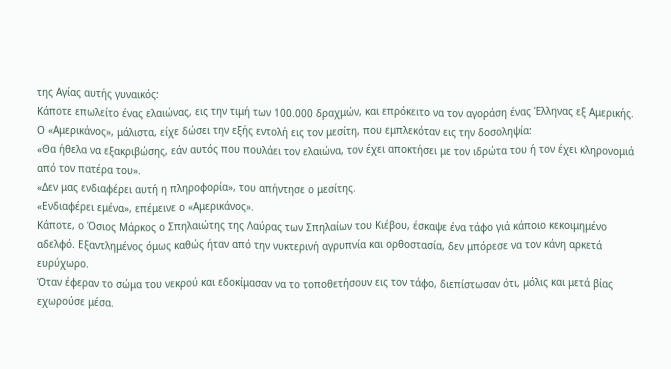της Αγίας αυτής γυναικός:
Κάποτε επωλείτο ένας ελαιώνας, εις την τιμή των 100.000 δραχμών, και επρόκειτο να τον αγοράση ένας Έλληνας εξ Αμερικής. Ο «Αμερικάνος», μάλιστα, είχε δώσει την εξής εντολή εις τον μεσίτη, που εμπλεκόταν εις την δοσοληψία:
«Θα ήθελα να εξακριβώσης, εάν αυτός που πουλάει τον ελαιώνα, τον έχει αποκτήσει με τον ιδρώτα του ή τον έχει κληρονομιά από τον πατέρα του».
«Δεν μας ενδιαφέρει αυτή η πληροφορία», του απήντησε ο μεσίτης.
«Ενδιαφέρει εμένα», επέμεινε ο «Αμερικάνος».
Κάποτε, ο Όσιος Μάρκος ο Σπηλαιώτης της Λαύρας των Σπηλαίων του Κιέβου, έσκαψε ένα τάφο γιά κάποιο κεκοιμημένο αδελφό. Εξαντλημένος όμως καθώς ήταν από την νυκτερινή αγρυπνία και ορθοστασία, δεν μπόρεσε να τον κάνη αρκετά ευρύχωρο.
Όταν έφεραν το σώμα του νεκρού και εδοκίμασαν να το τοποθετήσουν εις τον τάφο, διεπίστωσαν ότι, μόλις και μετά βίας εχωρούσε μέσα.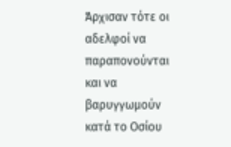Άρχισαν τότε οι αδελφοί να παραπονούνται και να βαρυγγωμούν κατά το Οσίου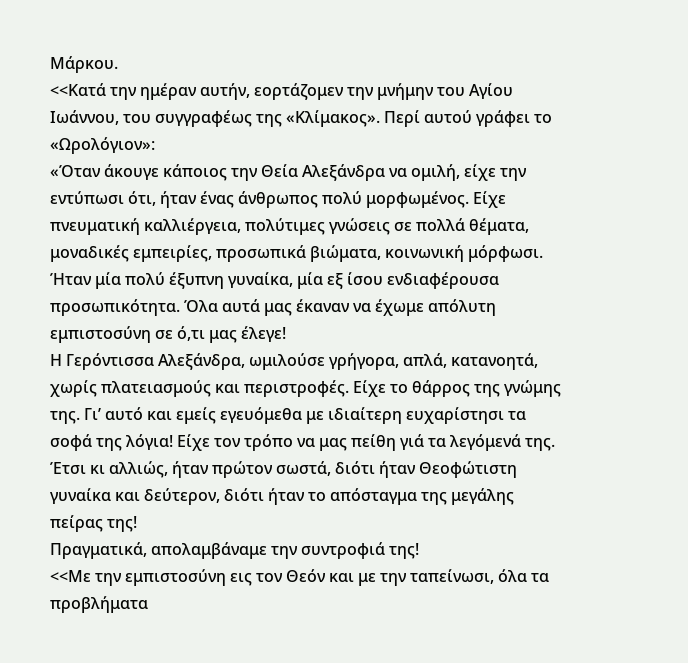Μάρκου.
<<Κατά την ημέραν αυτήν, εορτάζομεν την μνήμην του Αγίου Ιωάννου, του συγγραφέως της «Κλίμακος». Περί αυτού γράφει το «Ωρολόγιον»:
«Όταν άκουγε κάποιος την Θεία Αλεξάνδρα να ομιλή, είχε την εντύπωσι ότι, ήταν ένας άνθρωπος πολύ μορφωμένος. Είχε πνευματική καλλιέργεια, πολύτιμες γνώσεις σε πολλά θέματα, μοναδικές εμπειρίες, προσωπικά βιώματα, κοινωνική μόρφωσι. Ήταν μία πολύ έξυπνη γυναίκα, μία εξ ίσου ενδιαφέρουσα προσωπικότητα. Όλα αυτά μας έκαναν να έχωμε απόλυτη εμπιστοσύνη σε ό,τι μας έλεγε!
Η Γερόντισσα Αλεξάνδρα, ωμιλούσε γρήγορα, απλά, κατανοητά, χωρίς πλατειασμούς και περιστροφές. Είχε το θάρρος της γνώμης της. Γι’ αυτό και εμείς εγευόμεθα με ιδιαίτερη ευχαρίστησι τα σοφά της λόγια! Είχε τον τρόπο να μας πείθη γιά τα λεγόμενά της. Έτσι κι αλλιώς, ήταν πρώτον σωστά, διότι ήταν Θεοφώτιστη γυναίκα και δεύτερον, διότι ήταν το απόσταγμα της μεγάλης πείρας της!
Πραγματικά, απολαμβάναμε την συντροφιά της!
<<Με την εμπιστοσύνη εις τον Θεόν και με την ταπείνωσι, όλα τα προβλήματα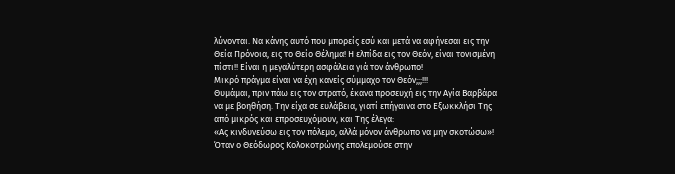λύνονται. Να κάνης αυτό που μπορείς εσύ και μετά να αφήνεσαι εις την Θεία Πρόνοια, εις το Θείο Θέλημα! Η ελπίδα εις τον Θεόν, είναι τονισμένη πίστι!! Είναι η μεγαλύτερη ασφάλεια γιά τον άνθρωπο!
Μικρό πράγμα είναι να έχη κανείς σύμμαχο τον Θεόν;;;!!!
Θυμάμαι, πριν πάω εις τον στρατό, έκανα προσευχή εις την Αγία Βαρβάρα να με βοηθήση. Την είχα σε ευλάβεια, γιατί επήγαινα στο Εξωκκλήσι Της από μικρός και επροσευχόμουν, και Της έλεγα:
«Ας κινδυνεύσω εις τον πόλεμο, αλλά μόνον άνθρωπο να μην σκοτώσω»!
Όταν ο Θεόδωρος Κολοκοτρώνης επολεμούσε στην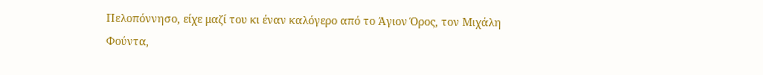Πελοπόννησο, είχε μαζί του κι έναν καλόγερο από το Άγιον Όρος, τον Μιχάλη Φούντα,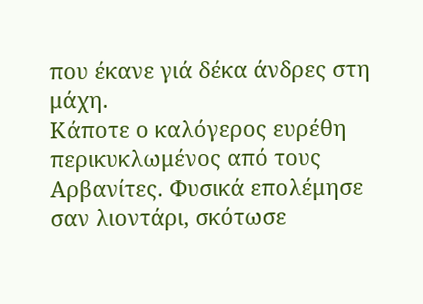που έκανε γιά δέκα άνδρες στη μάχη.
Κάποτε ο καλόγερος ευρέθη περικυκλωμένος από τους Αρβανίτες. Φυσικά επολέμησε σαν λιοντάρι, σκότωσε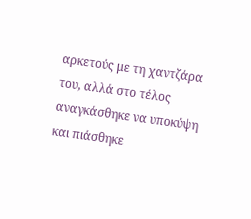αρκετούς με τη χαντζάρα του, αλλά στο τέλος αναγκάσθηκε να υποκύψη και πιάσθηκε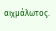αιχμάλωτος.